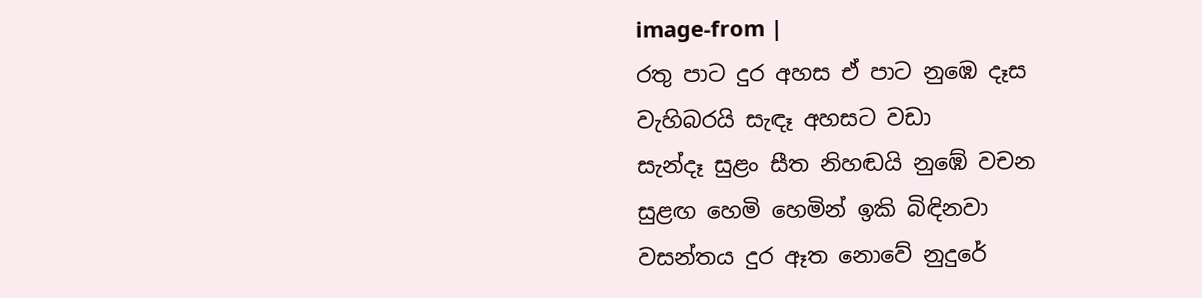image-from |
රතු පාට දුර අහස ඒ පාට නුඹෙ දෑස
වැහිබරයි සැඳෑ අහසට වඩා
සැන්දෑ සුළං සීත නිහඬයි නුඹේ වචන
සුළඟ හෙමි හෙමින් ඉකි බිඳිනවා
වසන්තය දුර ඈත නොවේ නුදුරේ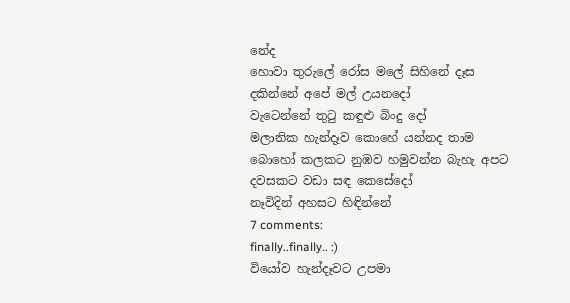නේද
හොවා තුරුලේ රෝස මලේ සිහිනේ දෑස
දකින්නේ අපේ මල් උයනදෝ
වැටෙන්නේ තුටු කඳුළු බිංදු දෝ
මලානික හැන්දෑව කොහේ යන්නද තාම
බොහෝ කලකට නුඹව හමුවන්න බැහැ අපට
දවසකට වඩා සඳ කෙසේදෝ
නෑවිදින් අහසට හිඳින්නේ
7 comments:
finally..finally.. :)
වියෝව හැන්දෑවට උපමා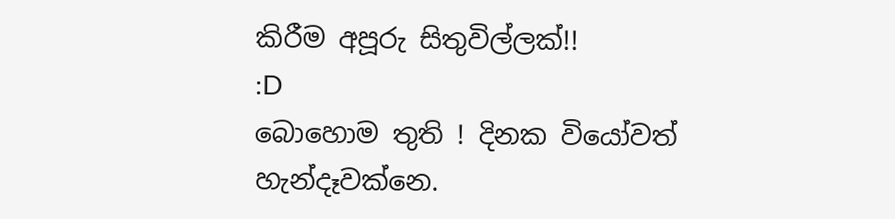කිරීම අපූරු සිතුවිල්ලක්!!
:D
බොහොම තුති ! දිනක වියෝවත් හැන්දෑවක්නෙ.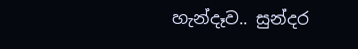හැන්දෑව.. සුන්දර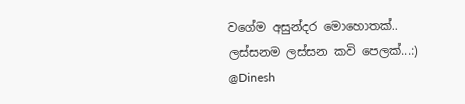වගේම අසුන්දර මොහොතක්..
ලස්සනම ලස්සන කවි පෙලක්...:)
@Dinesh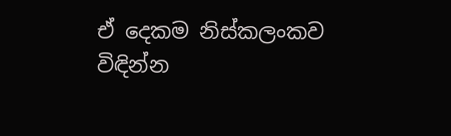ඒ දෙකම නිස්කලංකව විඳින්න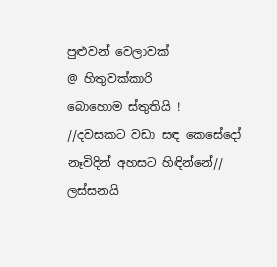පුළුවන් වෙලාවක්
@ හිතුවක්කාරි
බොහොම ස්තුතියි !
//දවසකට වඩා සඳ කෙසේදෝ
නෑවිදින් අහසට හිඳින්නේ//
ලස්සනයි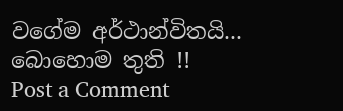වගේම අර්ථාන්විතයි...
බොහොම තුති !!
Post a Comment